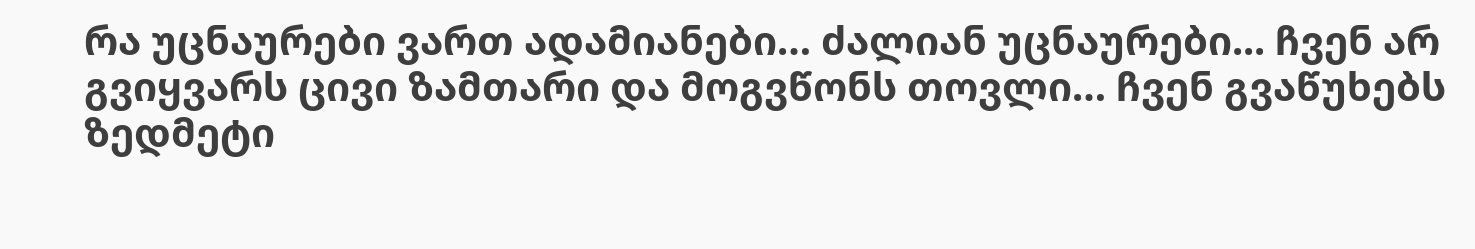რა უცნაურები ვართ ადამიანები… ძალიან უცნაურები... ჩვენ არ გვიყვარს ცივი ზამთარი და მოგვწონს თოვლი… ჩვენ გვაწუხებს ზედმეტი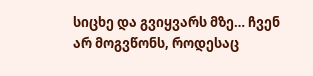სიცხე და გვიყვარს მზე… ჩვენ არ მოგვწონს, როდესაც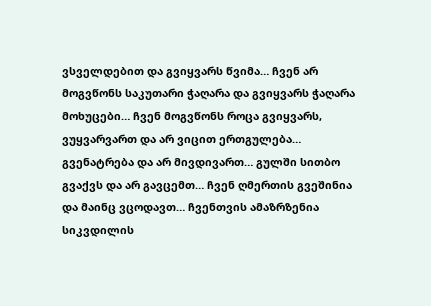ვსველდებით და გვიყვარს წვიმა… ჩვენ არ მოგვწონს საკუთარი ჭაღარა და გვიყვარს ჭაღარა მოხუცები… ჩვენ მოგვწონს როცა გვიყვარს, ვუყვარვართ და არ ვიცით ერთგულება… გვენატრება და არ მივდივართ… გულში სითბო გვაქვს და არ გავცემთ… ჩვენ ღმერთის გვეშინია და მაინც ვცოდავთ… ჩვენთვის ამაზრზენია სიკვდილის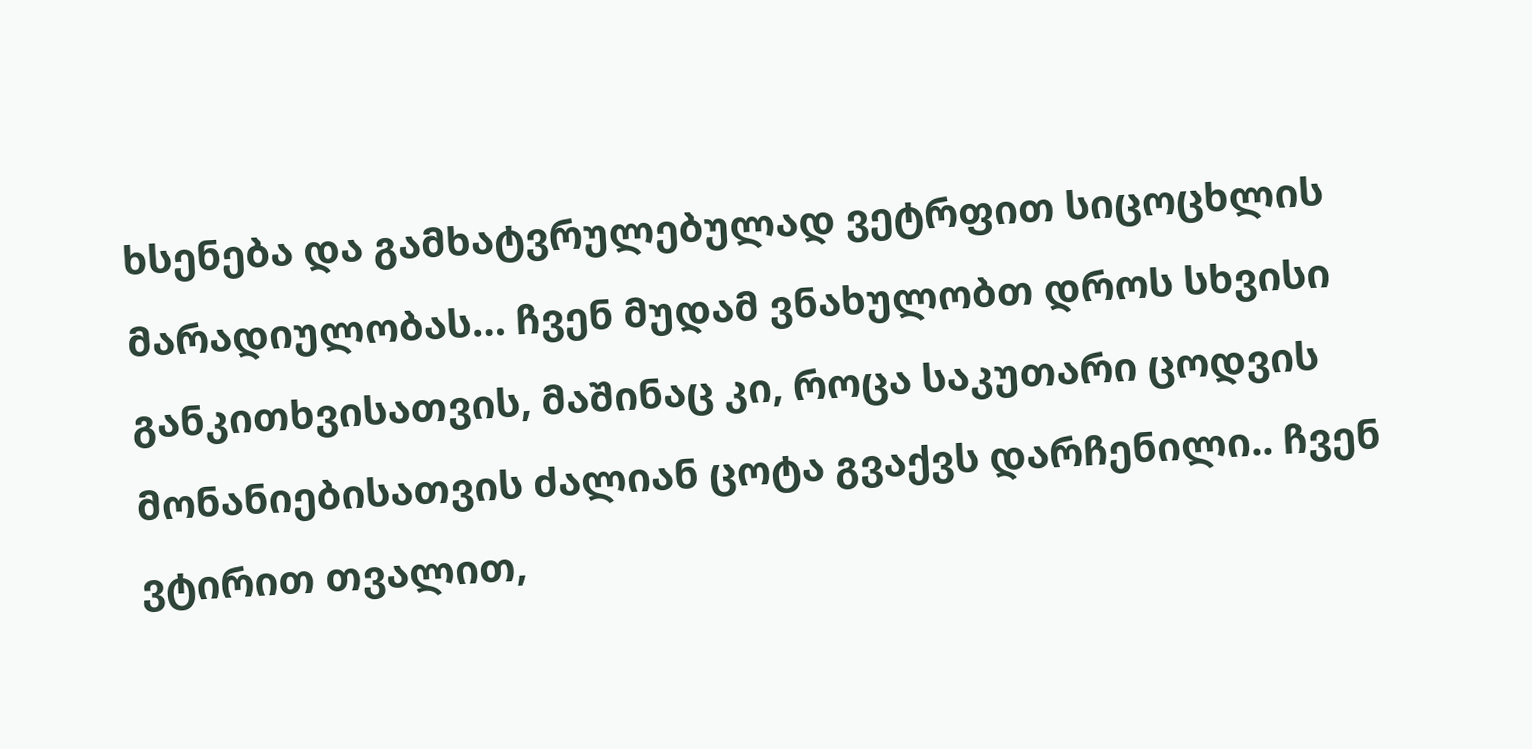ხსენება და გამხატვრულებულად ვეტრფით სიცოცხლის მარადიულობას… ჩვენ მუდამ ვნახულობთ დროს სხვისი განკითხვისათვის, მაშინაც კი, როცა საკუთარი ცოდვის მონანიებისათვის ძალიან ცოტა გვაქვს დარჩენილი.. ჩვენ ვტირით თვალით,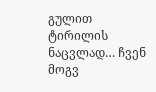გულით ტირილის ნაცვლად… ჩვენ მოგვ